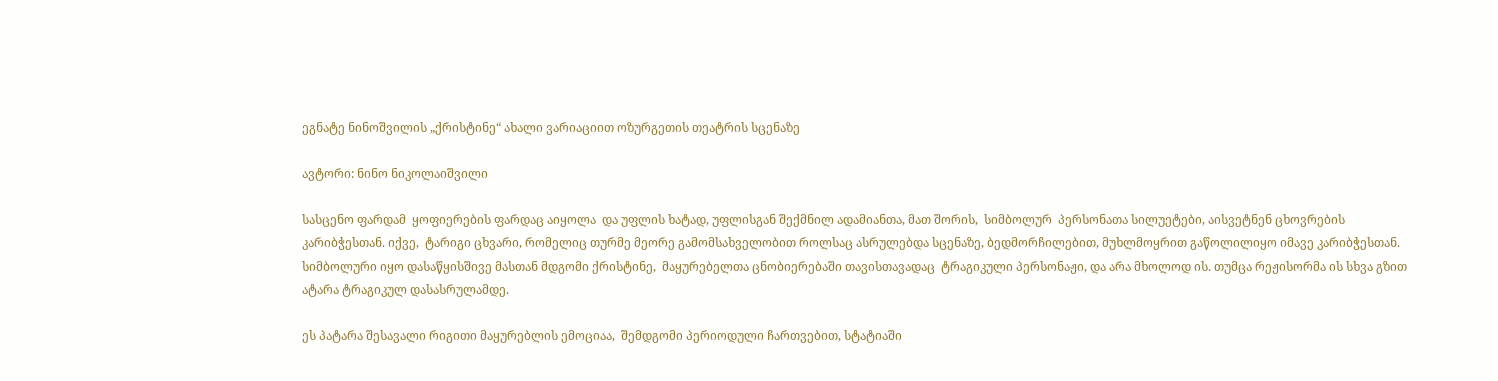ეგნატე ნინოშვილის „ქრისტინე“ ახალი ვარიაციით ოზურგეთის თეატრის სცენაზე

ავტორი: ნინო ნიკოლაიშვილი

სასცენო ფარდამ  ყოფიერების ფარდაც აიყოლა  და უფლის ხატად, უფლისგან შექმნილ ადამიანთა, მათ შორის,  სიმბოლურ  პერსონათა სილუეტები, აისვეტნენ ცხოვრების კარიბჭესთან. იქვე,  ტარიგი ცხვარი, რომელიც თურმე მეორე გამომსახველობით როლსაც ასრულებდა სცენაზე, ბედმორჩილებით, მუხლმოყრით გაწოლილიყო იმავე კარიბჭესთან. სიმბოლური იყო დასაწყისშივე მასთან მდგომი ქრისტინე,  მაყურებელთა ცნობიერებაში თავისთავადაც  ტრაგიკული პერსონაჟი, და არა მხოლოდ ის. თუმცა რეჟისორმა ის სხვა გზით ატარა ტრაგიკულ დასასრულამდე.

ეს პატარა შესავალი რიგითი მაყურებლის ემოციაა,  შემდგომი პერიოდული ჩართვებით, სტატიაში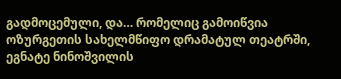გადმოცემული, და… რომელიც გამოიწვია ოზურგეთის სახელმწიფო დრამატულ თეატრში, ეგნატე ნინოშვილის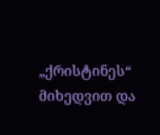„ქრისტინეს“ მიხედვით და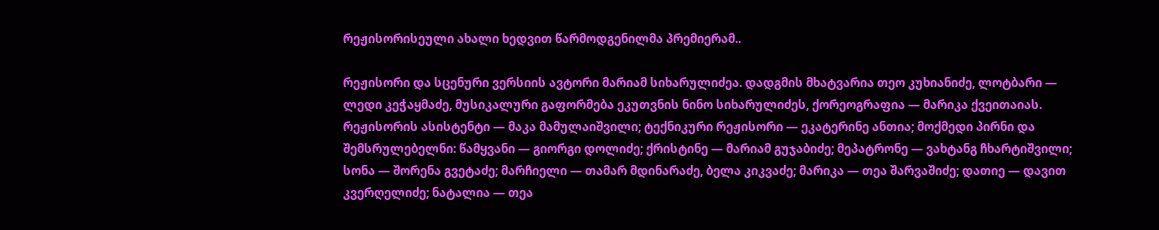რეჟისორისეული ახალი ხედვით წარმოდგენილმა პრემიერამ..

რეჟისორი და სცენური ვერსიის ავტორი მარიამ სიხარულიძეა. დადგმის მხატვარია თეო კუხიანიძე, ლოტბარი — ლედი კეჭაყმაძე, მუსიკალური გაფორმება ეკუთვნის ნინო სიხარულიძეს, ქორეოგრაფია — მარიკა ქვეითაიას. რეჟისორის ასისტენტი — მაკა მამულაიშვილი; ტექნიკური რეჟისორი — ეკატერინე ანთია; მოქმედი პირნი და შემსრულებელნი: წამყვანი — გიორგი დოლიძე; ქრისტინე — მარიამ გუჯაბიძე; მეპატრონე — ვახტანგ ჩხარტიშვილი; სონა — შორენა გვეტაძე; მარჩიელი — თამარ მდინარაძე, ბელა კიკვაძე; მარიკა — თეა შარვაშიძე; დათიე — დავით კვერღელიძე; ნატალია — თეა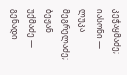კეჭაყმაძე; იასონი — ლუკა მეგრელაძე; ბეჟან უქმაძე — გენადი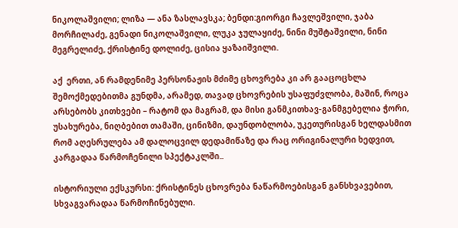ნიკოლაშვილი; ლიზა — ანა ზასლავსკა; ბენდი:გიორგი ჩავლეშვილი, ჯაბა მორჩილაძე, გენადი ნიკოლაშვილი, ლუკა ჯულაყიძე, ნინი მუშტაშვილი, ნინი მეგრელიძე, ქრისტინე დოლიძე, ცისია ყაზაიშვილი.

აქ  ერთი, ან რამდენიმე პერსონაჟის მძიმე ცხოვრება კი არ გააცოცხლა შემოქმედებითმა გუნდმა, არამედ, თავად ცხოვრების უსაფუძვლობა, მაშინ, როცა არსებობს კითხვები – რატომ და მაგრამ, და მისი განმკითხავ-განმგებელია ჭორი, უსახურება, ნიღბებით თამაში, ცინიზმი, დაუნდობლობა, უკეთურისგან ხელდასმით რომ აღესრულება ამ დალოცვილ დედამიწაზე და რაც ორიგინალური ხედვით, კარგადაა წარმოჩენილი სპექტაკლში..

ისტორიული ექსკურსი: ქრისტინეს ცხოვრება ნაწარმოებისგან განსხვავებით, სხვაგვარადაა წარმოჩინებული.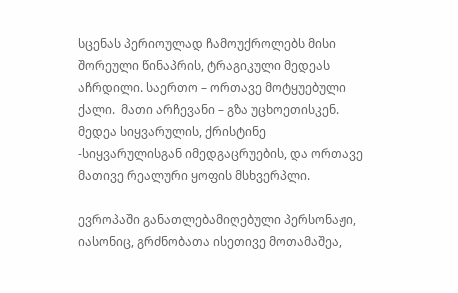სცენას პერიოულად ჩამოუქროლებს მისი შორეული წინაპრის, ტრაგიკული მედეას აჩრდილი. საერთო – ორთავე მოტყუებული ქალი.  მათი არჩევანი – გზა უცხოეთისკენ. მედეა სიყვარულის, ქრისტინე -სიყვარულისგან იმედგაცრუების, და ორთავე მათივე რეალური ყოფის მსხვერპლი.

ევროპაში განათლებამიღებული პერსონაჟი, იასონიც, გრძნობათა ისეთივე მოთამაშეა,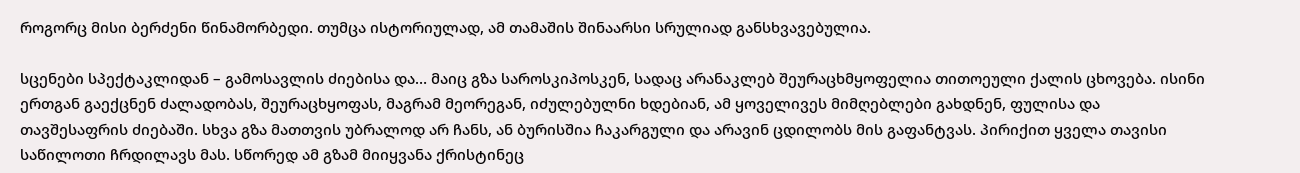როგორც მისი ბერძენი წინამორბედი. თუმცა ისტორიულად, ამ თამაშის შინაარსი სრულიად განსხვავებულია.

სცენები სპექტაკლიდან – გამოსავლის ძიებისა და… მაიც გზა საროსკიპოსკენ, სადაც არანაკლებ შეურაცხმყოფელია თითოეული ქალის ცხოვება. ისინი ერთგან გაექცნენ ძალადობას, შეურაცხყოფას, მაგრამ მეორეგან, იძულებულნი ხდებიან, ამ ყოველივეს მიმღებლები გახდნენ, ფულისა და თავშესაფრის ძიებაში. სხვა გზა მათთვის უბრალოდ არ ჩანს, ან ბურისშია ჩაკარგული და არავინ ცდილობს მის გაფანტვას. პირიქით ყველა თავისი საწილოთი ჩრდილავს მას. სწორედ ამ გზამ მიიყვანა ქრისტინეც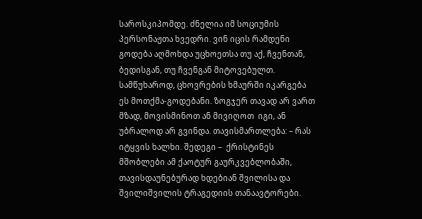საროსკიპომდე. ძნელია იმ სოციუმის პერსონაჟთა ხვედრი. ვინ იცის რამდენი გოდება აღმოხდა უცხოეთსა თუ აქ, ჩვენთან, ბედისგან, თუ ჩვენგან მიტოვებულთ. სამწუხაროდ, ცხოვრების ხმაურში იკარგება ეს მოთქმა-გოდებანი. ზოგჯერ თავად არ ვართ მზად, მოვისმინოთ ან მივიღოთ  იგი, ან უბრალოდ არ გვინდა. თავისმართლება: – რას იტყვის ხალხი. შედეგი –  ქრისტინეს მშობლები ამ ქაოტურ გაურკვებლობაში, თავისდაუნებურად ხდებიან შვილისა და შვილიშვილის ტრაგედიის თანაავტორები.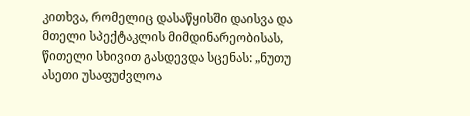კითხვა, რომელიც დასაწყისში დაისვა და მთელი სპექტაკლის მიმდინარეობისას, წითელი სხივით გასდევდა სცენას: „ნუთუ ასეთი უსაფუძვლოა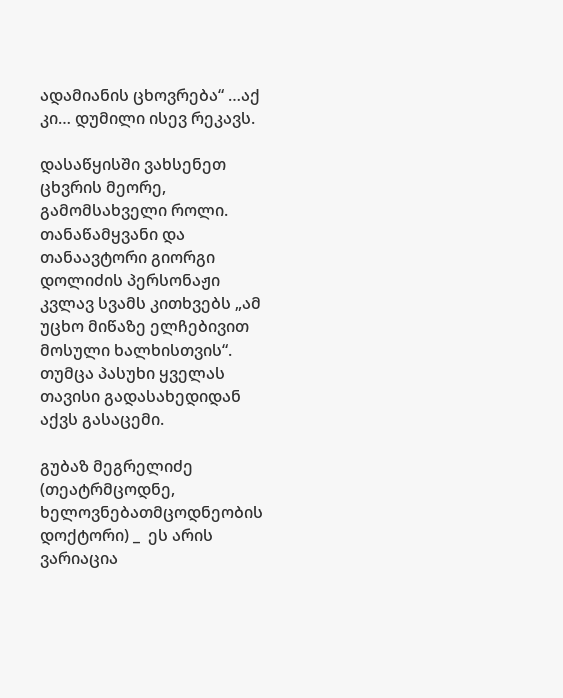ადამიანის ცხოვრება“ …აქ კი… დუმილი ისევ რეკავს.

დასაწყისში ვახსენეთ ცხვრის მეორე, გამომსახველი როლი. თანაწამყვანი და თანაავტორი გიორგი დოლიძის პერსონაჟი კვლავ სვამს კითხვებს „ამ უცხო მიწაზე ელჩებივით მოსული ხალხისთვის“. თუმცა პასუხი ყველას თავისი გადასახედიდან აქვს გასაცემი.

გუბაზ მეგრელიძე (თეატრმცოდნე, ხელოვნებათმცოდნეობის დოქტორი) _  ეს არის ვარიაცია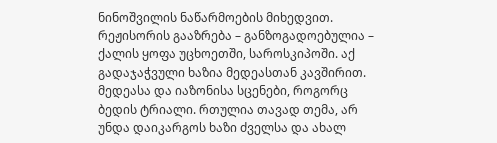ნინოშვილის ნაწარმოების მიხედვით. რეჟისორის გააზრება – განზოგადოებულია – ქალის ყოფა უცხოეთში, საროსკიპოში. აქ გადაჯაჭვული ხაზია მედეასთან კავშირით. მედეასა და იაზონისა სცენები, როგორც ბედის ტრიალი. რთულია თავად თემა, არ უნდა დაიკარგოს ხაზი ძველსა და ახალ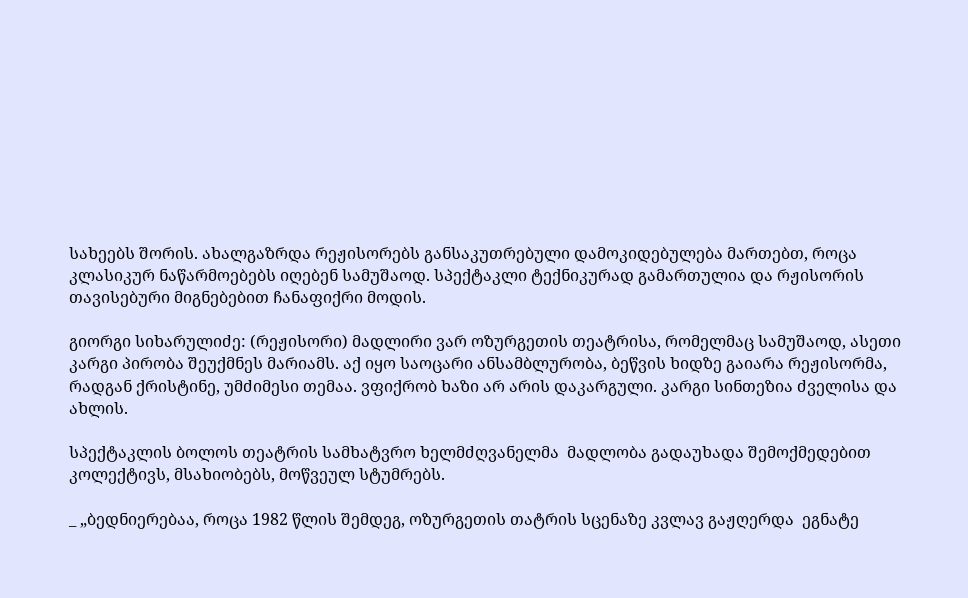სახეებს შორის. ახალგაზრდა რეჟისორებს განსაკუთრებული დამოკიდებულება მართებთ, როცა კლასიკურ ნაწარმოებებს იღებენ სამუშაოდ. სპექტაკლი ტექნიკურად გამართულია და რჟისორის თავისებური მიგნებებით ჩანაფიქრი მოდის.

გიორგი სიხარულიძე: (რეჟისორი) მადლირი ვარ ოზურგეთის თეატრისა, რომელმაც სამუშაოდ, ასეთი კარგი პირობა შეუქმნეს მარიამს. აქ იყო საოცარი ანსამბლურობა, ბეწვის ხიდზე გაიარა რეჟისორმა, რადგან ქრისტინე, უმძიმესი თემაა. ვფიქრობ ხაზი არ არის დაკარგული. კარგი სინთეზია ძველისა და ახლის.

სპექტაკლის ბოლოს თეატრის სამხატვრო ხელმძღვანელმა  მადლობა გადაუხადა შემოქმედებით კოლექტივს, მსახიობებს, მოწვეულ სტუმრებს.

_ „ბედნიერებაა, როცა 1982 წლის შემდეგ, ოზურგეთის თატრის სცენაზე კვლავ გაჟღერდა  ეგნატე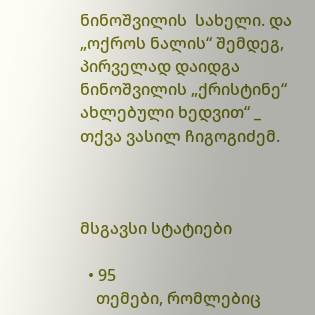ნინოშვილის  სახელი. და „ოქროს ნალის“ შემდეგ, პირველად დაიდგა ნინოშვილის „ქრისტინე“ ახლებული ხედვით“ _ თქვა ვასილ ჩიგოგიძემ.



მსგავსი სტატიები

  • 95
    თემები, რომლებიც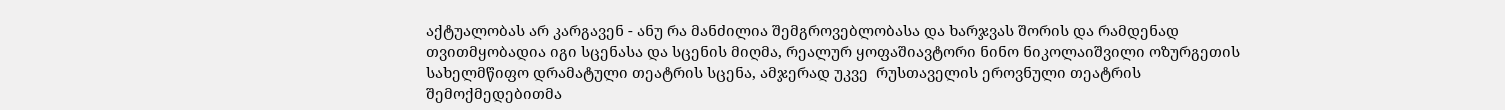აქტუალობას არ კარგავენ - ანუ რა მანძილია შემგროვებლობასა და ხარჯვას შორის და რამდენად თვითმყობადია იგი სცენასა და სცენის მიღმა, რეალურ ყოფაშიავტორი ნინო ნიკოლაიშვილი ოზურგეთის სახელმწიფო დრამატული თეატრის სცენა, ამჯერად უკვე  რუსთაველის ეროვნული თეატრის შემოქმედებითმა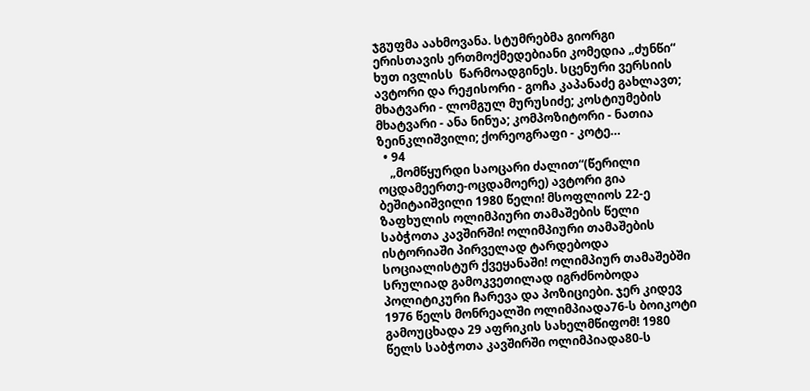ჯგუფმა აახმოვანა. სტუმრებმა გიორგი ერისთავის ერთმოქმედებიანი კომედია „ძუნწი“ ხუთ ივლისს  წარმოადგინეს. სცენური ვერსიის ავტორი და რეჟისორი - გოჩა კაპანაძე გახლავთ; მხატვარი - ლომგულ მურუსიძე; კოსტიუმების მხატვარი - ანა ნინუა; კომპოზიტორი - ნათია ზეინკლიშვილი; ქორეოგრაფი - კოტე…
  • 94
    „მომწყურდი საოცარი ძალით“(წერილი ოცდამეერთე-ოცდამოერე) ავტორი გია ბეშიტაიშვილი 1980 წელი! მსოფლიოს 22-ე ზაფხულის ოლიმპიური თამაშების წელი საბჭოთა კავშირში! ოლიმპიური თამაშების ისტორიაში პირველად ტარდებოდა სოციალისტურ ქვეყანაში! ოლიმპიურ თამაშებში  სრულიად გამოკვეთილად იგრძნობოდა პოლიტიკური ჩარევა და პოზიციები. ჯერ კიდევ 1976 წელს მონრეალში ოლიმპიადა76-ს ბოიკოტი გამოუცხადა 29 აფრიკის სახელმწიფომ! 1980 წელს საბჭოთა კავშირში ოლიმპიადა80-ს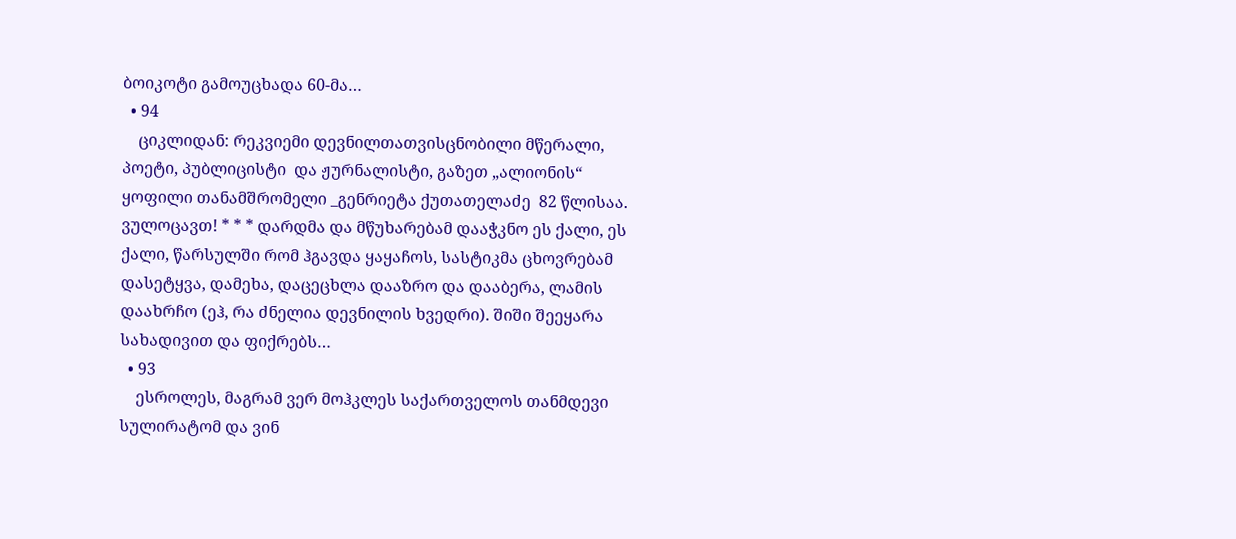ბოიკოტი გამოუცხადა 60-მა…
  • 94
    ციკლიდან: რეკვიემი დევნილთათვისცნობილი მწერალი, პოეტი, პუბლიცისტი  და ჟურნალისტი, გაზეთ „ალიონის“ ყოფილი თანამშრომელი _გენრიეტა ქუთათელაძე  82 წლისაა. ვულოცავთ! * * * დარდმა და მწუხარებამ დააჭკნო ეს ქალი, ეს ქალი, წარსულში რომ ჰგავდა ყაყაჩოს, სასტიკმა ცხოვრებამ დასეტყვა, დამეხა, დაცეცხლა დააზრო და დააბერა, ლამის დაახრჩო (ეჰ, რა ძნელია დევნილის ხვედრი). შიში შეეყარა სახადივით და ფიქრებს…
  • 93
    ესროლეს, მაგრამ ვერ მოჰკლეს საქართველოს თანმდევი სულირატომ და ვინ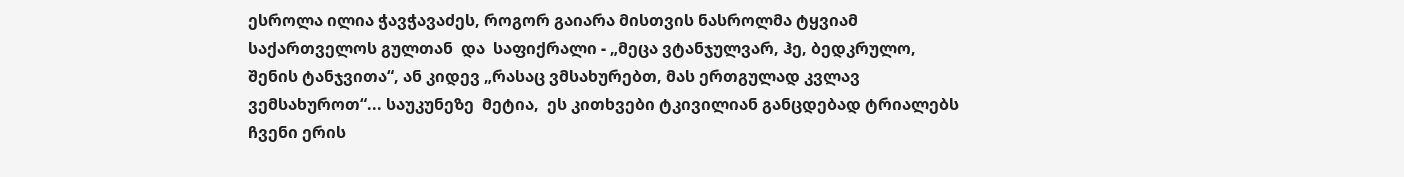ესროლა ილია ჭავჭავაძეს, როგორ გაიარა მისთვის ნასროლმა ტყვიამ საქართველოს გულთან  და  საფიქრალი - „მეცა ვტანჯულვარ, ჰე, ბედკრულო, შენის ტანჯვითა“, ან კიდევ „რასაც ვმსახურებთ, მას ერთგულად კვლავ ვემსახუროთ“... საუკუნეზე  მეტია,  ეს კითხვები ტკივილიან განცდებად ტრიალებს ჩვენი ერის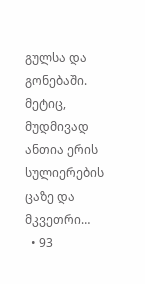გულსა და გონებაში. მეტიც, მუდმივად  ანთია ერის სულიერების ცაზე და მკვეთრი…
  • 93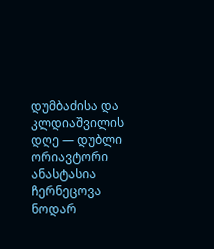დუმბაძისა და კლდიაშვილის დღე — დუბლი ორიავტორი ანასტასია ჩერნეცოვა ნოდარ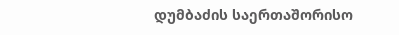დუმბაძის საერთაშორისო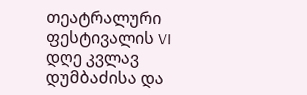თეატრალური ფესტივალის VI დღე კვლავ დუმბაძისა და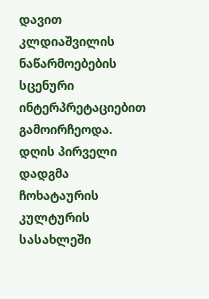დავით კლდიაშვილის ნაწარმოებების სცენური ინტერპრეტაციებით გამოირჩეოდა. დღის პირველი დადგმა ჩოხატაურის კულტურის სასახლეში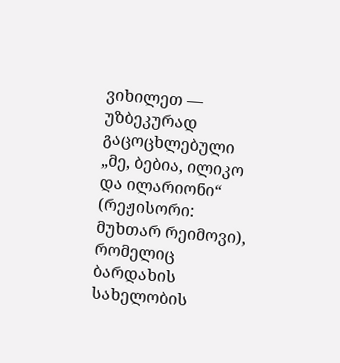ვიხილეთ — უზბეკურად გაცოცხლებული „მე, ბებია, ილიკო და ილარიონი“ (რეჟისორი: მუხთარ რეიმოვი), რომელიც ბარდახის სახელობის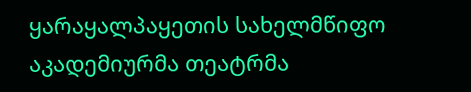ყარაყალპაყეთის სახელმწიფო აკადემიურმა თეატრმა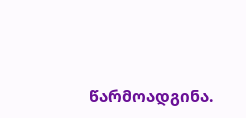წარმოადგინა.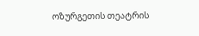ოზურგეთის თეატრის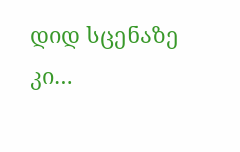დიდ სცენაზე კი…